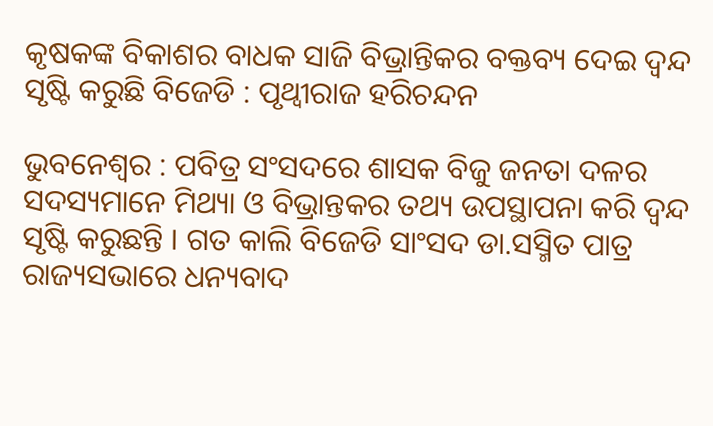କୃଷକଙ୍କ ବିକାଶର ବାଧକ ସାଜି ବିଭ୍ରାନ୍ତିକର ବକ୍ତବ୍ୟ ଦେଇ ଦ୍ୱନ୍ଦ ସୃଷ୍ଟି କରୁଛି ବିଜେଡି : ପୃଥ୍ୱୀରାଜ ହରିଚନ୍ଦନ

ଭୁବନେଶ୍ୱର : ପବିତ୍ର ସଂସଦରେ ଶାସକ ବିଜୁ ଜନତା ଦଳର ସଦସ୍ୟମାନେ ମିଥ୍ୟା ଓ ବିଭ୍ରାନ୍ତକର ତଥ୍ୟ ଉପସ୍ଥାପନା କରି ଦ୍ୱନ୍ଦ ସୃଷ୍ଟି କରୁଛନ୍ତି । ଗତ କାଲି ବିଜେଡି ସାଂସଦ ଡା.ସସ୍ମିତ ପାତ୍ର ରାଜ୍ୟସଭାରେ ଧନ୍ୟବାଦ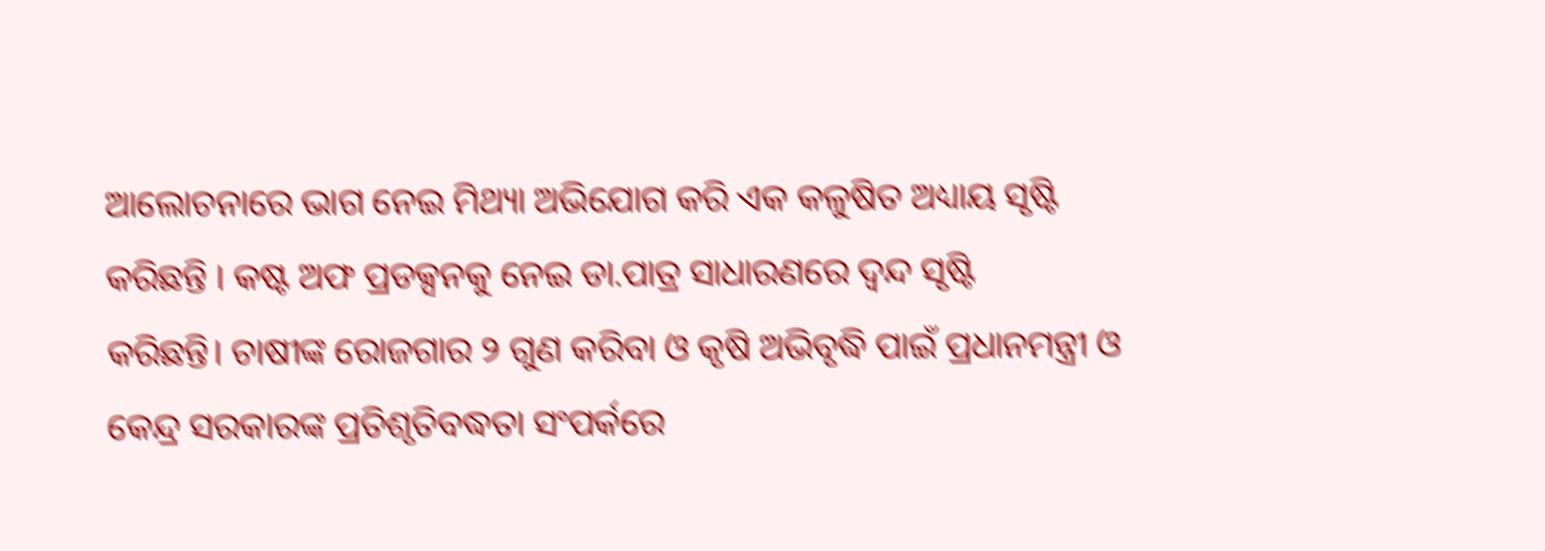ଆଲୋଚନାରେ ଭାଗ ନେଇ ମିଥ୍ୟା ଅଭିଯୋଗ କରି ଏକ କଳୁଷିତ ଅଧ୍ୟାୟ ସୃଷ୍ଟି କରିଛନ୍ତି । କଷ୍ଟ ଅଫ ପ୍ରଡକ୍ସନକୁ ନେଇ ଡା.ପାତ୍ର ସାଧାରଣରେ ଦ୍ୱନ୍ଦ ସୃଷ୍ଟି
କରିଛନ୍ତି। ଚାଷୀଙ୍କ ରୋଜଗାର ୨ ଗୁଣ କରିବା ଓ କୃଷି ଅଭିବୃଦ୍ଧି ପାଇଁ ପ୍ରଧାନମନ୍ତ୍ରୀ ଓ କେନ୍ଦ୍ର ସରକାରଙ୍କ ପ୍ରତିଶୃତିବଦ୍ଧତା ସଂପର୍କରେ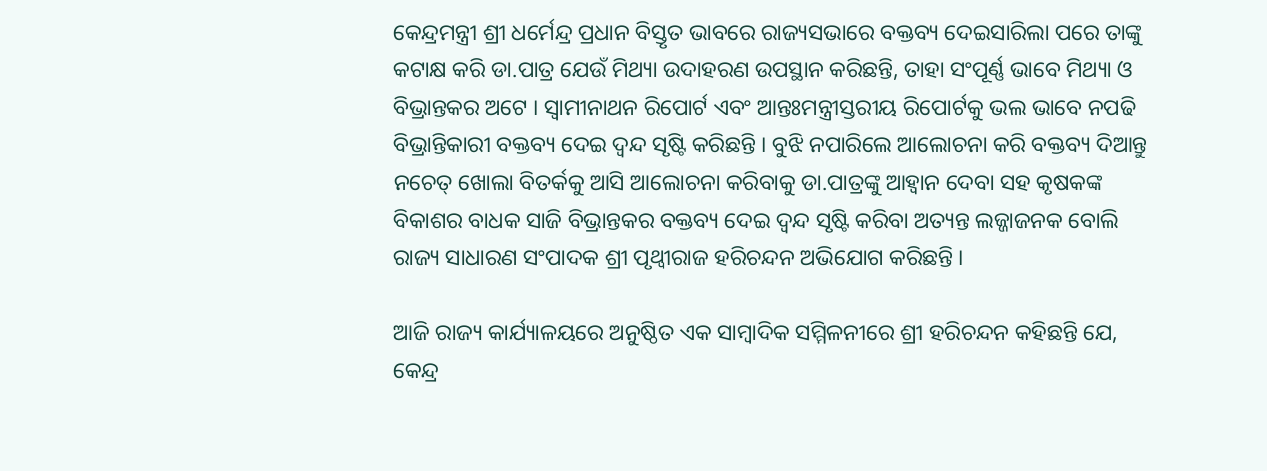କେନ୍ଦ୍ରମନ୍ତ୍ରୀ ଶ୍ରୀ ଧର୍ମେନ୍ଦ୍ର ପ୍ରଧାନ ବିସ୍ତୃତ ଭାବରେ ରାଜ୍ୟସଭାରେ ବକ୍ତବ୍ୟ ଦେଇସାରିଲା ପରେ ତାଙ୍କୁ କଟାକ୍ଷ କରି ଡା.ପାତ୍ର ଯେଉଁ ମିଥ୍ୟା ଉଦାହରଣ ଉପସ୍ଥାନ କରିଛନ୍ତି, ତାହା ସଂପୂର୍ଣ୍ଣ ଭାବେ ମିଥ୍ୟା ଓ ବିଭ୍ରାନ୍ତକର ଅଟେ । ସ୍ୱାମୀନାଥନ ରିପୋର୍ଟ ଏବଂ ଆନ୍ତଃମନ୍ତ୍ରୀସ୍ତରୀୟ ରିପୋର୍ଟକୁ ଭଲ ଭାବେ ନପଢି ବିଭ୍ରାନ୍ତିକାରୀ ବକ୍ତବ୍ୟ ଦେଇ ଦ୍ୱନ୍ଦ ସୃଷ୍ଟି କରିଛନ୍ତି । ବୁଝି ନପାରିଲେ ଆଲୋଚନା କରି ବକ୍ତବ୍ୟ ଦିଆନ୍ତୁ ନଚେତ୍ ଖୋଲା ବିତର୍କକୁ ଆସି ଆଲୋଚନା କରିବାକୁ ଡା.ପାତ୍ରଙ୍କୁ ଆହ୍ୱାନ ଦେବା ସହ କୃଷକଙ୍କ ବିକାଶର ବାଧକ ସାଜି ବିଭ୍ରାନ୍ତକର ବକ୍ତବ୍ୟ ଦେଇ ଦ୍ୱନ୍ଦ ସୃଷ୍ଟି କରିବା ଅତ୍ୟନ୍ତ ଲଜ୍ଜାଜନକ ବୋଲି ରାଜ୍ୟ ସାଧାରଣ ସଂପାଦକ ଶ୍ରୀ ପୃଥ୍ୱୀରାଜ ହରିଚନ୍ଦନ ଅଭିଯୋଗ କରିଛନ୍ତି ।

ଆଜି ରାଜ୍ୟ କାର୍ଯ୍ୟାଳୟରେ ଅନୁଷ୍ଠିତ ଏକ ସାମ୍ବାଦିକ ସମ୍ମିଳନୀରେ ଶ୍ରୀ ହରିଚନ୍ଦନ କହିଛନ୍ତି ଯେ, କେନ୍ଦ୍ର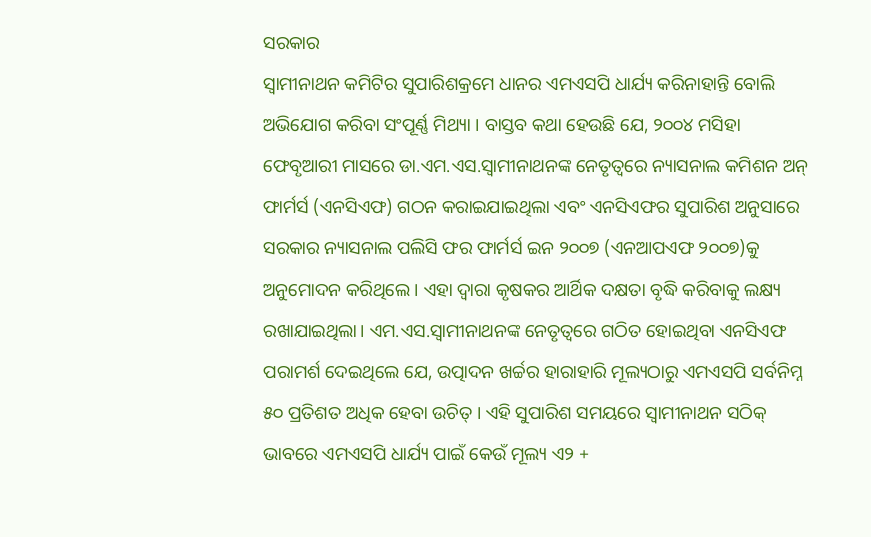ସରକାର
ସ୍ୱାମୀନାଥନ କମିଟିର ସୁପାରିଶକ୍ରମେ ଧାନର ଏମଏସପି ଧାର୍ଯ୍ୟ କରିନାହାନ୍ତି ବୋଲି ଅଭିଯୋଗ କରିବା ସଂପୂର୍ଣ୍ଣ ମିଥ୍ୟା । ବାସ୍ତବ କଥା ହେଉଛି ଯେ, ୨୦୦୪ ମସିହା ଫେବୃଆରୀ ମାସରେ ଡା.ଏମ.ଏସ.ସ୍ୱାମୀନାଥନଙ୍କ ନେତୃତ୍ୱରେ ନ୍ୟାସନାଲ କମିଶନ ଅନ୍ ଫାର୍ମର୍ସ (ଏନସିଏଫ) ଗଠନ କରାଇଯାଇଥିଲା ଏବଂ ଏନସିଏଫର ସୁପାରିଶ ଅନୁସାରେ ସରକାର ନ୍ୟାସନାଲ ପଲିସି ଫର ଫାର୍ମର୍ସ ଇନ ୨୦୦୭ (ଏନଆପଏଫ ୨୦୦୭)କୁ ଅନୁମୋଦନ କରିଥିଲେ । ଏହା ଦ୍ୱାରା କୃଷକର ଆର୍ଥିକ ଦକ୍ଷତା ବୃଦ୍ଧି କରିବାକୁ ଲକ୍ଷ୍ୟ ରଖାଯାଇଥିଲା। ଏମ.ଏସ.ସ୍ୱାମୀନାଥନଙ୍କ ନେତୃତ୍ୱରେ ଗଠିତ ହୋଇଥିବା ଏନସିଏଫ ପରାମର୍ଶ ଦେଇଥିଲେ ଯେ, ଉତ୍ପାଦନ ଖର୍ଚ୍ଚର ହାରାହାରି ମୂଲ୍ୟଠାରୁ ଏମଏସପି ସର୍ବନିମ୍ନ ୫୦ ପ୍ରତିଶତ ଅଧିକ ହେବା ଉଚିତ୍ । ଏହି ସୁପାରିଶ ସମୟରେ ସ୍ୱାମୀନାଥନ ସଠିକ୍ ଭାବରେ ଏମଏସପି ଧାର୍ଯ୍ୟ ପାଇଁ କେଉଁ ମୂଲ୍ୟ ଏ୨ +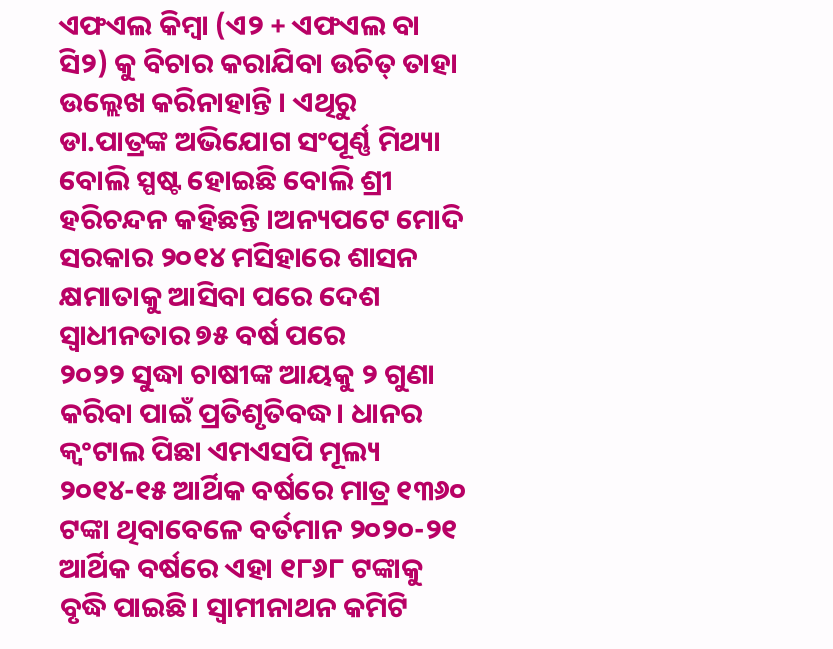ଏଫଏଲ କିମ୍ବା (ଏ୨ + ଏଫଏଲ ବା ସି୨) କୁ ବିଚାର କରାଯିବା ଉଚିତ୍ ତାହା ଉଲ୍ଲେଖ କରିନାହାନ୍ତି । ଏଥିରୁ ଡା.ପାତ୍ରଙ୍କ ଅଭିଯୋଗ ସଂପୂର୍ଣ୍ଣ ମିଥ୍ୟା ବୋଲି ସ୍ପଷ୍ଟ ହୋଇଛି ବୋଲି ଶ୍ରୀ ହରିଚନ୍ଦନ କହିଛନ୍ତି ।ଅନ୍ୟପଟେ ମୋଦି ସରକାର ୨୦୧୪ ମସିହାରେ ଶାସନ କ୍ଷମାତାକୁ ଆସିବା ପରେ ଦେଶ ସ୍ୱାଧୀନତାର ୭୫ ବର୍ଷ ପରେ
୨୦୨୨ ସୁଦ୍ଧା ଚାଷୀଙ୍କ ଆୟକୁ ୨ ଗୁଣା କରିବା ପାଇଁ ପ୍ରତିଶୃତିବଦ୍ଧ। ଧାନର କ୍ୱଂଟାଲ ପିଛା ଏମଏସପି ମୂଲ୍ୟ ୨୦୧୪-୧୫ ଆର୍ଥିକ ବର୍ଷରେ ମାତ୍ର ୧୩୬୦ ଟଙ୍କା ଥିବାବେଳେ ବର୍ତମାନ ୨୦୨୦-୨୧ ଆର୍ଥିକ ବର୍ଷରେ ଏହା ୧୮୬୮ ଟଙ୍କାକୁ ବୃଦ୍ଧି ପାଇଛି। ସ୍ୱାମୀନାଥନ କମିଟି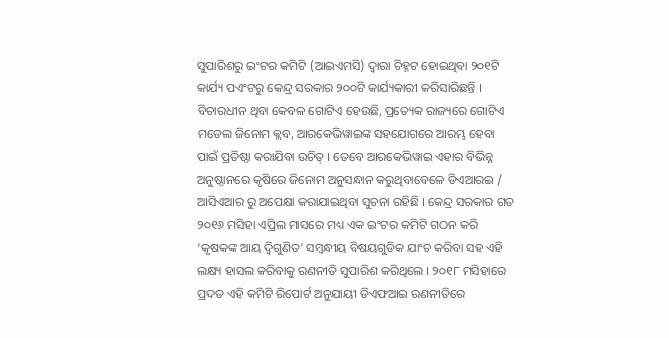ସୁପାରିଶରୁ ଇଂଟର କମିଟି (ଆଇଏମସି) ଦ୍ୱାରା ଚିହ୍ନଟ ହୋଇଥିବା ୨୦୧ଟି କାର୍ଯ୍ୟ ପଏଂଟରୁ କେନ୍ଦ୍ର ସରକାର ୨୦୦ଟି କାର୍ଯ୍ୟକାରୀ କରିସାରିଛନ୍ତି । ବିଚାରଧୀନ ଥିବା କେବଳ ଗୋଟିଏ ହେଉଛି, ପ୍ରତ୍ୟେକ ରାଜ୍ୟରେ ଗୋଟିଏ ମଡେଲ ଜିନୋମ କ୍ଲବ, ଆରକେଭିୱାଇଙ୍କ ସହଯୋଗରେ ଆରମ୍ଭ ହେବା ପାଇଁ ପ୍ରତିଷ୍ଠା କରାଯିବା ଉଚିତ୍ । ତେବେ ଆରକେଭିୱାଇ ଏହାର ବିଭିନ୍ନ ଅନୁଷ୍ଠାନରେ କୃଷିରେ ଜିନୋମ ଅନୁସନ୍ଧାନ କରୁଥିବାବେଳେ ଡିଏଆରଇ / ଆସିଏଆର ରୁ ଅପେକ୍ଷା କରାଯାଇଥିବା ସୁଚନା ରହିଛି । କେନ୍ଦ୍ର ସରକାର ଗତ ୨୦୧୬ ମସିହା ଏପ୍ରିଲ ମାସରେ ମଧ୍ୟ ଏକ ଇଂଟର କମିଟି ଗଠନ କରି ‘କୃଷକଙ୍କ ଆୟ ଦ୍ୱିଗୁଣିତ’ ସମ୍ବନ୍ଧୀୟ ବିଷୟଗୁଡିକ ଯାଂଚ କରିବା ସହ ଏହି ଲକ୍ଷ୍ୟ ହାସଲ କରିବାକୁ ରଣନୀତି ସୁପାରିଶ କରିଥିଲେ । ୨୦୧୮ ମସିହାରେ ପ୍ରଦତ ଏହି କମିଟି ରିପୋର୍ଟ ଅନୁଯାୟୀ ଡିଏଫଆଇ ରଣନୀତିରେ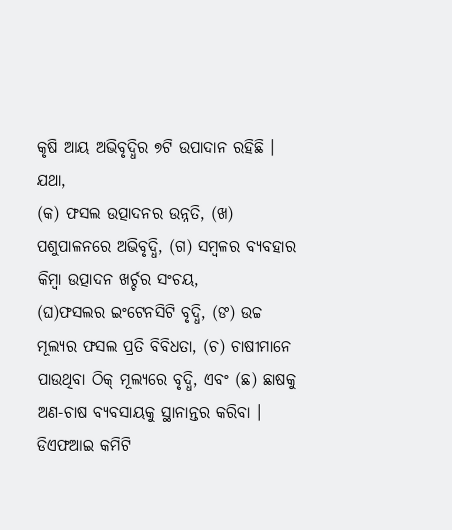କୃଷି ଆୟ ଅଭିବୃଦ୍ଧିର ୭ଟି ଉପାଦାନ ରହିଛି । ଯଥା,
(କ) ଫସଲ ଉତ୍ପାଦନର ଉନ୍ନତି, (ଖ) ପଶୁପାଳନରେ ଅଭିବୃଦ୍ଧି, (ଗ) ସମ୍ବଳର ବ୍ୟବହାର କିମ୍ବା ଉତ୍ପାଦନ ଖର୍ଚ୍ଚର ସଂଚୟ,
(ଘ)ଫସଲର ଇଂଟେନସିଟି ବୃଦ୍ଧି, (ଙ) ଉଚ୍ଚ ମୂଲ୍ୟର ଫସଲ ପ୍ରତି ବିବିଧତା, (ଚ) ଚାଷୀମାନେ ପାଉଥିବା ଠିକ୍ ମୂଲ୍ୟରେ ବୃଦ୍ଧି, ଏବଂ (ଛ) ଛାଷକୁ ଅଣ-ଚାଷ ବ୍ୟବସାୟକୁ ସ୍ଥାନାନ୍ତର କରିବା । ଡିଏଫଆଇ କମିଟି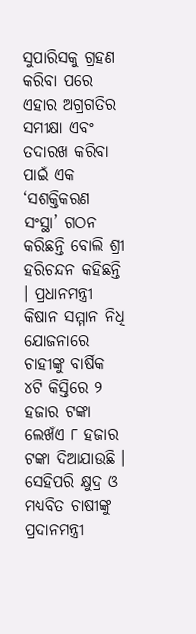ସୁପାରିସକୁ ଗ୍ରହଣ କରିବା ପରେ ଏହାର ଅଗ୍ରଗତିର ସମୀକ୍ଷା ଏବଂ ତଦାରଖ କରିବା ପାଇଁ ଏକ ‘ସଶକ୍ତିକରଣ ସଂସ୍ଥା’ ଗଠନ କରିଛନ୍ତି ବୋଲି ଶ୍ରୀ ହରିଚନ୍ଦନ କହିଛନ୍ତି । ପ୍ରଧାନମନ୍ତ୍ରୀ କିଷାନ ସମ୍ମାନ ନିଧି ଯୋଜନାରେ ଚାହୀଙ୍କୁ ବାର୍ଷିକ ୪ଟି କିସ୍ତିରେ ୨ ହଜାର ଟଙ୍କା ଲେଖଁଏ ୮ ହଜାର ଟଙ୍କା ଦିଆଯାଉଛି । ସେହିପରି କ୍ଷୁଦ୍ର ଓ ମଧ୍ୟବିତ ଚାଷୀଙ୍କୁ ପ୍ରଦାନମନ୍ତ୍ରୀ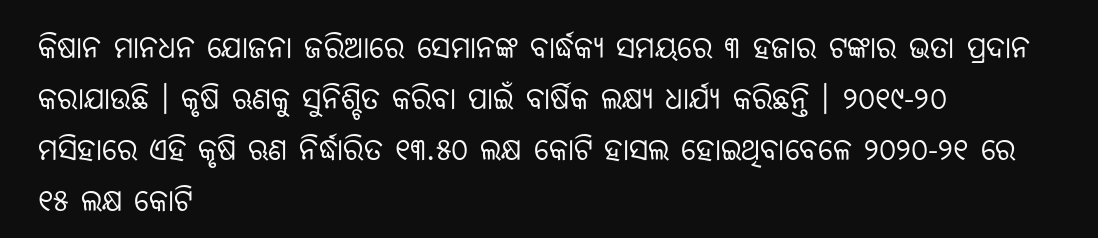କିଷାନ ମାନଧନ ଯୋଜନା ଜରିଆରେ ସେମାନଙ୍କ ବାର୍ଦ୍ଧକ୍ୟ ସମୟରେ ୩ ହଜାର ଟଙ୍କାର ଭତା ପ୍ରଦାନ କରାଯାଉଛି । କୃଷି ଋଣକୁ ସୁନିଶ୍ଚିତ କରିବା ପାଇଁ ବାର୍ଷିକ ଲକ୍ଷ୍ୟ ଧାର୍ଯ୍ୟ କରିଛନ୍ତି । ୨୦୧୯-୨୦ ମସିହାରେ ଏହି କୃଷି ଋଣ ନିର୍ଦ୍ଧାରିତ ୧୩.୫୦ ଲକ୍ଷ କୋଟି ହାସଲ ହୋଇଥିବାବେଳେ ୨୦୨୦-୨୧ ରେ ୧୫ ଲକ୍ଷ କୋଟି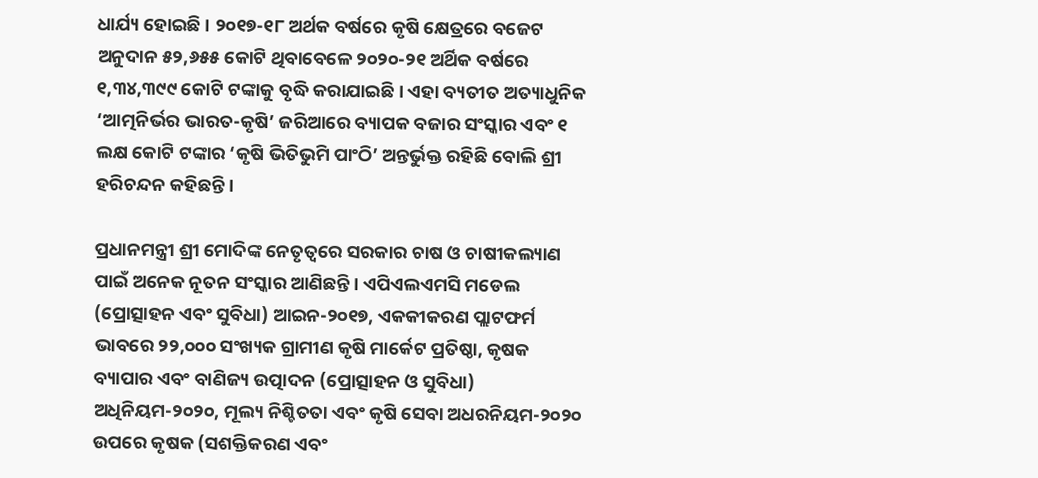ଧାର୍ଯ୍ୟ ହୋଇଛି । ୨୦୧୭-୧୮ ଅର୍ଥକ ବର୍ଷରେ କୃଷି କ୍ଷେତ୍ରରେ ବଜେଟ ଅନୁଦାନ ୫୨,୬୫୫ କୋଟି ଥିବାବେଳେ ୨୦୨୦-୨୧ ଅର୍ଥିକ ବର୍ଷରେ ୧,୩୪,୩୯୯ କୋଟି ଟଙ୍କାକୁ ବୃଦ୍ଧି କରାଯାଇଛି । ଏହା ବ୍ୟତୀତ ଅତ୍ୟାଧୁନିକ ‘ଆତ୍ମନିର୍ଭର ଭାରତ-କୃଷି’ ଜରିଆରେ ବ୍ୟାପକ ବଜାର ସଂସ୍କାର ଏବଂ ୧ ଲକ୍ଷ କୋଟି ଟଙ୍କାର ‘କୃଷି ଭିତିଭୁମି ପାଂଠି’ ଅନ୍ତର୍ଭୁକ୍ତ ରହିଛି ବୋଲି ଶ୍ରୀ ହରିଚନ୍ଦନ କହିଛନ୍ତି ।

ପ୍ରଧାନମନ୍ତ୍ରୀ ଶ୍ରୀ ମୋଦିଙ୍କ ନେତୃତ୍ୱରେ ସରକାର ଚାଷ ଓ ଚାଷୀକଲ୍ୟାଣ ପାଇଁ ଅନେକ ନୂତନ ସଂସ୍କାର ଆଣିଛନ୍ତି । ଏପିଏଲଏମସି ମଡେଲ (ପ୍ରୋତ୍ସାହନ ଏବଂ ସୁବିଧା) ଆଇନ-୨୦୧୭, ଏକକୀକରଣ ପ୍ଲାଟଫର୍ମ ଭାବରେ ୨୨,୦୦୦ ସଂଖ୍ୟକ ଗ୍ରାମୀଣ କୃଷି ମାର୍କେଟ ପ୍ରତିଷ୍ଠା, କୃଷକ ବ୍ୟାପାର ଏବଂ ବାଣିଜ୍ୟ ଉତ୍ପାଦନ (ପ୍ରୋତ୍ସାହନ ଓ ସୁବିଧା) ଅଧିନିୟମ-୨୦୨୦, ମୂଲ୍ୟ ନିଶ୍ଚିତତା ଏବଂ କୃଷି ସେବା ଅଧରନିୟମ-୨୦୨୦ ଉପରେ କୃଷକ (ସଶକ୍ତିକରଣ ଏବଂ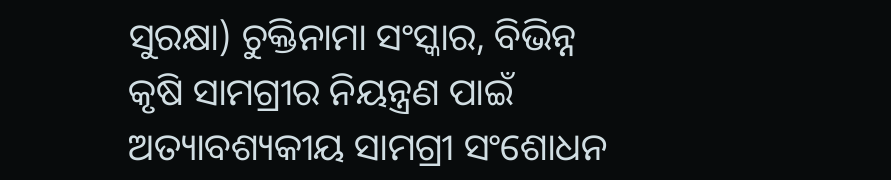ସୁରକ୍ଷା) ଚୁକ୍ତିନାମା ସଂସ୍କାର, ବିଭିନ୍ନ କୃଷି ସାମଗ୍ରୀର ନିୟନ୍ତ୍ରଣ ପାଇଁ ଅତ୍ୟାବଶ୍ୟକୀୟ ସାମଗ୍ରୀ ସଂଶୋଧନ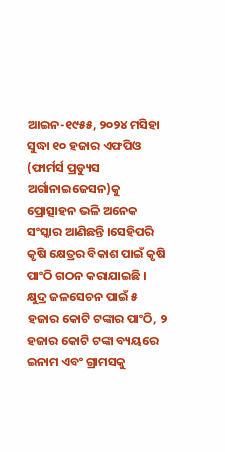ଆଇନ-୧୯୫୫, ୨୦୨୪ ମସିହା ସୁଦ୍ଧା ୧୦ ହଜାର ଏଫପିଓ (ଫାର୍ମର୍ସ ପ୍ରଡ୍ୟୁସ ଅର୍ଗାନାଇଜେସନ)କୁ ପ୍ରୋତ୍ସାହନ ଭଳି ଅନେକ ସଂସ୍କାର ଆଣିଛନ୍ତି ।ସେହିପରି କୃଷି କ୍ଷେତ୍ରର ବିକାଶ ପାଇଁ କୃଷି ପାଂଠି ଗଠନ କରାଯାଇଛି । କ୍ଷୁଦ୍ର ଜଳସେଚନ ପାଇଁ ୫ ହଜାର କୋଟି ଟଙ୍କାର ପାଂଠି, ୨ ହଜାର କୋଟି ଟଙ୍କା ବ୍ୟୟରେ ଇନାମ ଏବଂ ଗ୍ରାମସକୁ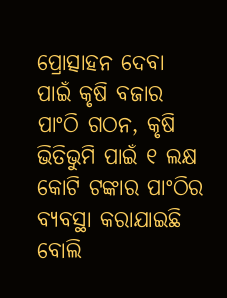ପ୍ରୋତ୍ସାହନ ଦେବା ପାଇଁ କୃଷି ବଜାର ପାଂଠି ଗଠନ, କୃଷି ଭିତିଭୁମି ପାଇଁ ୧ ଲକ୍ଷ କୋଟି ଟଙ୍କାର ପାଂଠିର ବ୍ୟବସ୍ଥା କରାଯାଇଛି ବୋଲି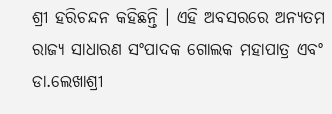ଶ୍ରୀ ହରିଚନ୍ଦନ କହିଛନ୍ତି । ଏହି ଅବସରରେ ଅନ୍ୟତମ ରାଜ୍ୟ ସାଧାରଣ ସଂପାଦକ ଗୋଲକ ମହାପାତ୍ର ଏବଂ ଡା.ଲେଖାଶ୍ରୀ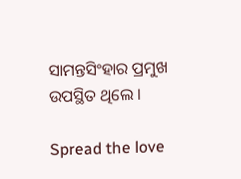ସାମନ୍ତସିଂହାର ପ୍ରମୁଖ ଉପସ୍ଥିତ ଥିଲେ ।

Spread the love